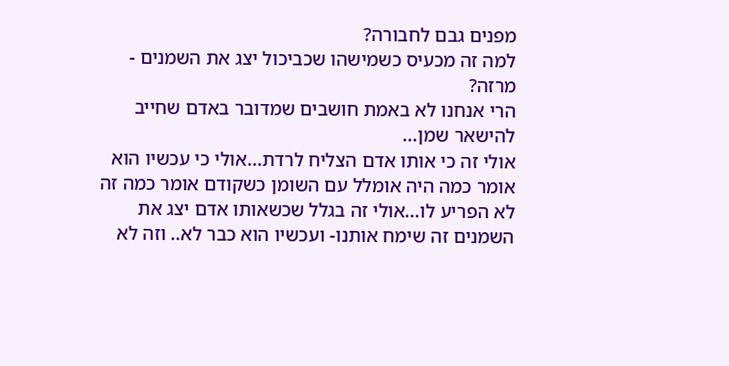מפנים גבם לחבורה?
למה זה מכעיס כשמישהו שכביכול יצג את השמנים - מרזה?
הרי אנחנו לא באמת חושבים שמדובר באדם שחייב להישאר שמן...
אולי זה כי אותו אדם הצליח לרדת...אולי כי עכשיו הוא אומר כמה היה אומלל עם השומן כשקודם אומר כמה זה לא הפריע לו...אולי זה בגלל שכשאותו אדם יצג את השמנים זה שימח אותנו- ועכשיו הוא כבר לא.. וזה לא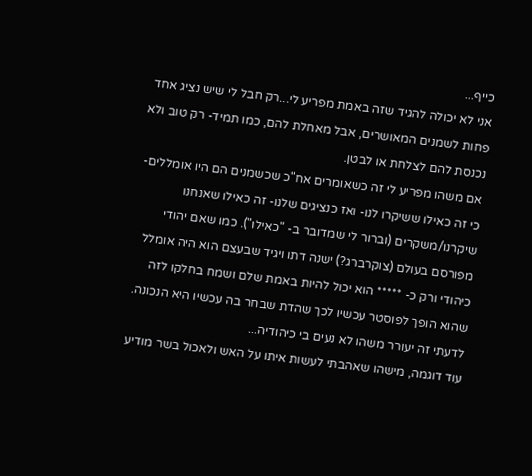כייף...
אני לא יכולה להגיד שזה באמת מפריע לי...רק חבל לי שיש נציג אחד פחות לשמנים המאושרים, אבל מאחלת להם, כמו תמיד- רק טוב ולא נכנסת להם לצלחת או לבטן.
אם משהו מפריע לי זה כשאומרים אח"כ שכשמנים הם היו אומללים- כי זה כאילו ששיקרו לנו- ואז כנציגים שלנו- זה כאילו שאנחנו שיקרנו/משקרים (וברור לי שמדובר ב- "כאילו"). כמו שאם יהודי מפורסם בעולם (צוקרברג?) ישנה דתו ויגיד שבעצם הוא היה אומלל כיהודי ורק כ- ***** הוא יכול להיות באמת שלם ושמח בחלקו לזה שהוא הופך לפוסטר עכשיו לכך שהדת שבחר בה עכשיו היא הנכונה. לדעתי זה יעורר משהו לא נעים בי כיהודיה...
עוד דוגמה, מישהו שאהבתי לעשות איתו על האש ולאכול בשר מודיע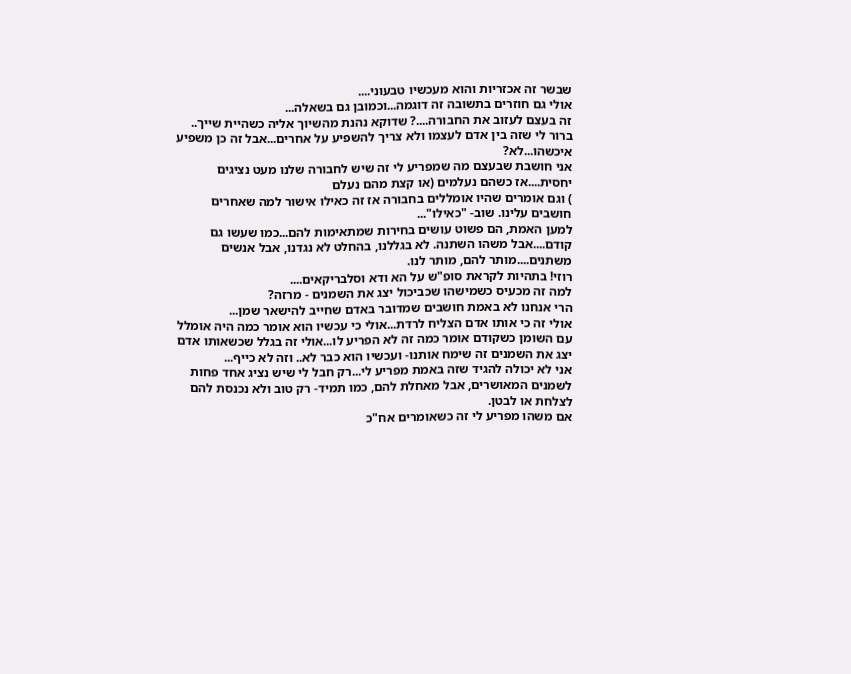שבשר זה אכזריות והוא מעכשיו טבעוני....
אולי גם חוזרים בתשובה זה דוגמה...וכמובן גם בשאלה...
זה בעצם לעזוב את החבורה....? שדוקא נהנת מהשיוך אליה כשהיית שייך..
ברור לי שזה בין אדם לעצמו ולא צריך להשפיע על אחרים...אבל זה כן משפיע איכשהו...לא?
אני חושבת שבעצם מה שמפריע לי זה שיש לחבורה שלנו מעט נציגים יחסית....אז כשהם נעלמים (או קצת מהם נעלם
) וגם אומרים שהיו אומללים בחבורה אז זה כאילו אישור למה שאחרים חושבים עלינו. שוב- "כאילו"...
למען האמת, הם פשוט עושים בחירות שמתאימות להם...כמו שעשו גם קודם....אבל משהו השתנה. לא בגללנו, בהחלט לא נגדנו, אבל אנשים משתנים....מותר להם, מותר לנו.
רוזי! בתהיות לקראת סופ"ש על הא ודא וסלבריקאים....
למה זה מכעיס כשמישהו שכביכול יצג את השמנים - מרזה?
הרי אנחנו לא באמת חושבים שמדובר באדם שחייב להישאר שמן...
אולי זה כי אותו אדם הצליח לרדת...אולי כי עכשיו הוא אומר כמה היה אומלל עם השומן כשקודם אומר כמה זה לא הפריע לו...אולי זה בגלל שכשאותו אדם יצג את השמנים זה שימח אותנו- ועכשיו הוא כבר לא.. וזה לא כייף...
אני לא יכולה להגיד שזה באמת מפריע לי...רק חבל לי שיש נציג אחד פחות לשמנים המאושרים, אבל מאחלת להם, כמו תמיד- רק טוב ולא נכנסת להם לצלחת או לבטן.
אם משהו מפריע לי זה כשאומרים אח"כ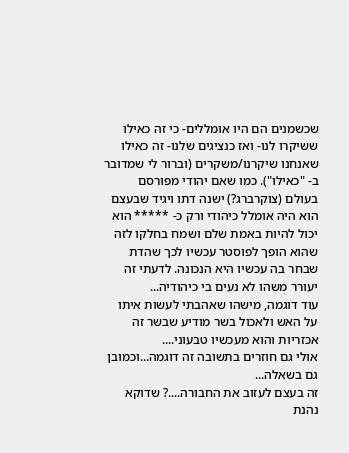שכשמנים הם היו אומללים- כי זה כאילו ששיקרו לנו- ואז כנציגים שלנו- זה כאילו שאנחנו שיקרנו/משקרים (וברור לי שמדובר ב- "כאילו"). כמו שאם יהודי מפורסם בעולם (צוקרברג?) ישנה דתו ויגיד שבעצם הוא היה אומלל כיהודי ורק כ- ***** הוא יכול להיות באמת שלם ושמח בחלקו לזה שהוא הופך לפוסטר עכשיו לכך שהדת שבחר בה עכשיו היא הנכונה. לדעתי זה יעורר משהו לא נעים בי כיהודיה...
עוד דוגמה, מישהו שאהבתי לעשות איתו על האש ולאכול בשר מודיע שבשר זה אכזריות והוא מעכשיו טבעוני....
אולי גם חוזרים בתשובה זה דוגמה...וכמובן גם בשאלה...
זה בעצם לעזוב את החבורה....? שדוקא נהנת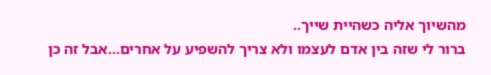מהשיוך אליה כשהיית שייך..
ברור לי שזה בין אדם לעצמו ולא צריך להשפיע על אחרים...אבל זה כן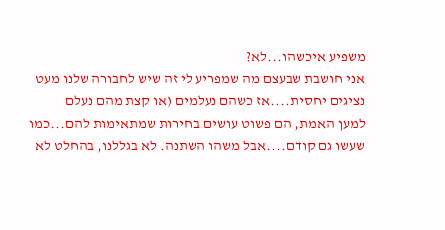משפיע איכשהו...לא?
אני חושבת שבעצם מה שמפריע לי זה שיש לחבורה שלנו מעט נציגים יחסית....אז כשהם נעלמים (או קצת מהם נעלם
למען האמת, הם פשוט עושים בחירות שמתאימות להם...כמו שעשו גם קודם....אבל משהו השתנה. לא בגללנו, בהחלט לא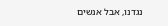נגדנו, אבל אנשים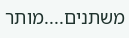משתנים....מותר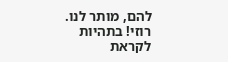להם, מותר לנו.
רוזי! בתהיות לקראת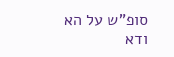סופ"ש על הא ודא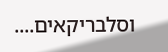וסלבריקאים....